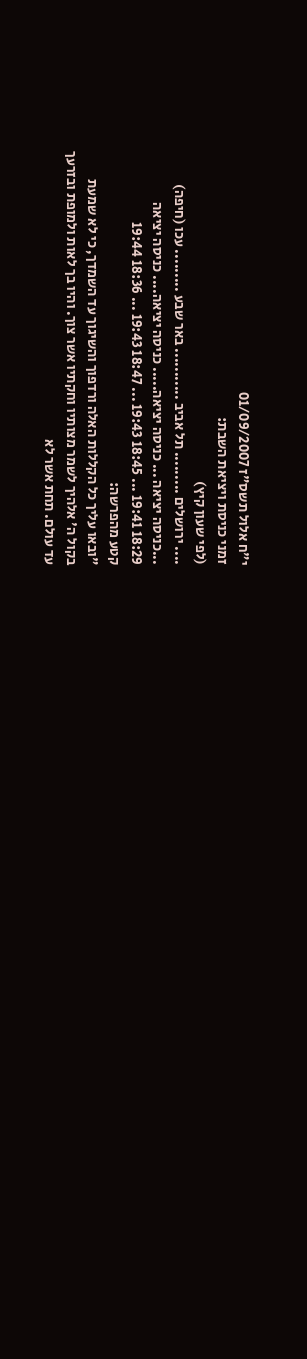י"ח אלול תשס"ז 01/09/2007
זמני כניסת ויציאת השבת:
(לפי שעון קיץ)
.... ירושלים ......... תל אביב ........... באר שבע ......... עכו (חיפה)
...כניסה יציאה ... כניסה יציאה..... כניסה יציאה.... כניסה יציאה
18:29 19:41 ... 18:45 19:43 ... 18:47 19:43 ... 18:36 19:44
קטע מהפרשה:
"ובאו עליך כל הקללות האלה ורדפוך והשיגוך עד השמדך, כי לא שמעת
בקול ה' אלהיך לשמר מצותיו וחקתיו אשר צוך. והיו בך לאות ולמופת ובזרעך
עד עולם. תחת אשר לא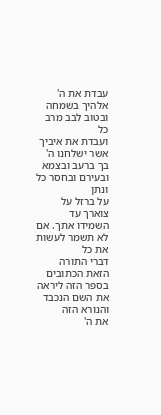עבדת את ה' אלהיך בשמחה ובטוב לבב מרב כל
ועבדת את איביך אשר ישלחנו ה' בך ברעב ובצמא ובעירם ובחסר כל ונתן
על ברזל על צוארך עד השמידו אתך. אם לא תשמר לעשות את כל
דברי התורה הזאת הכתובים בספר הזה ליראה את השם הנכבד והנורא הזה
את ה'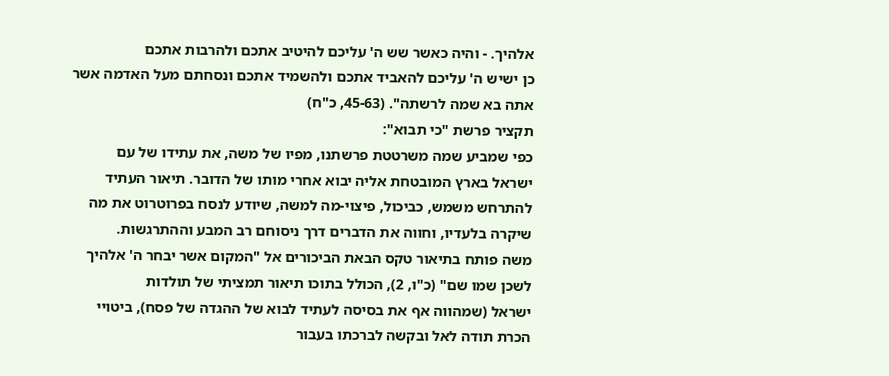אלהיך. - והיה כאשר שש ה' עליכם להיטיב אתכם ולהרבות אתכם
כן ישיש ה' עליכם להאביד אתכם ולהשמיד אתכם ונסחתם מעל האדמה אשר
אתה בא שמה לרשתה". (45-63, כ"ח)
תקציר פרשת "כי תבוא":
כפי שמביע שמה משרטטת פרשתנו, מפיו של משה, את עתידו של עם
ישראל בארץ המובטחת אליה יבוא אחרי מותו של הדובר. תיאור העתיד
להתרחש משמש, כביכול, פיצוי-מה למשה, שיודע לנסח בפרוטרוט את מה
שיקרה בלעדיו, וחווה את הדברים דרך ניסוחם רב המבע וההתרגשות.
משה פותח בתיאור טקס הבאת הביכורים אל "המקום אשר יבחר ה' אלהיך
לשכן שמו שם" (כ"ו, 2), הכולל בתוכו תיאור תמציתי של תולדות
ישראל (שמהווה אף את בסיסה לעתיד לבוא של ההגדה של פסח), ביטויי
הכרת תודה לאל ובקשה לברכתו בעבור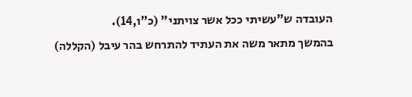העובדה ש"עשיתי ככל אשר צויתני" (כ"ו,14).
בהמשך מתאר משה את העתיד להתרחש בהר עיבל (הקללה)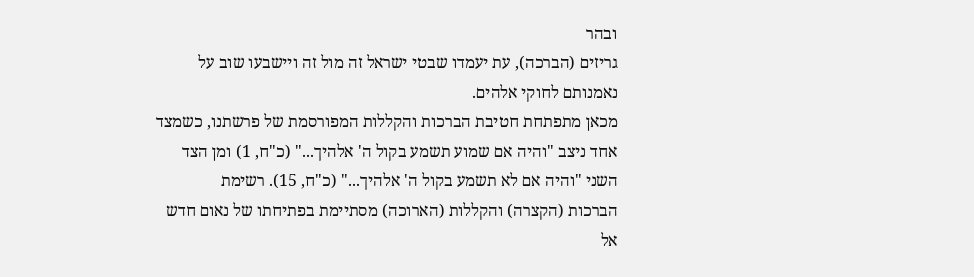ובהר
גריזים (הברכה), עת יעמדו שבטי ישראל זה מול זה ויישבעו שוב על
נאמנותם לחוקי אלהים.
מכאן מתפתחת חטיבת הברכות והקללות המפורסמת של פרשתנו, כשמצד
אחד ניצב "והיה אם שמוע תשמע בקול ה' אלהיך..." (כ"ח, 1) ומן הצד
השני "והיה אם לא תשמע בקול ה' אלהיך..." (כ"ח, 15). רשימת
הברכות (הקצרה) והקללות (הארוכה) מסתיימת בפתיחתו של נאום חדש
אל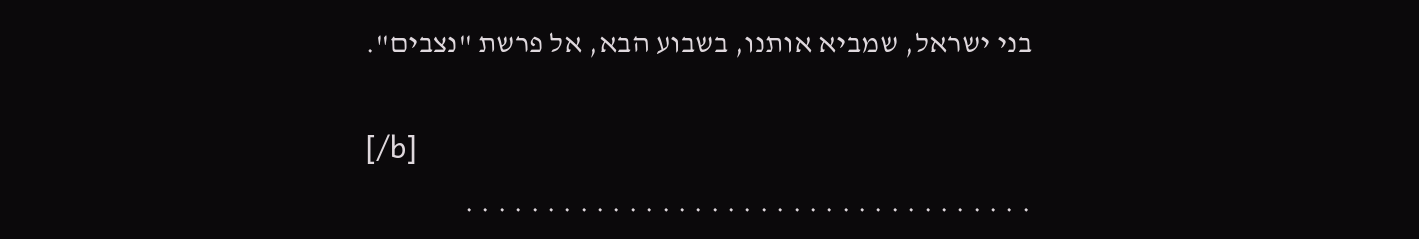בני ישראל, שמביא אותנו, בשבוע הבא, אל פרשת "נצבים".

[/b]
. . . . . . . . . . . . . . . . . . . . . . . . . . . . . . . . . . .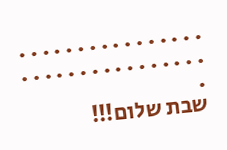. . . . . . . . . . . . . . . . . . . . . . . . . . . . . . . . .
שבת שלום!!!